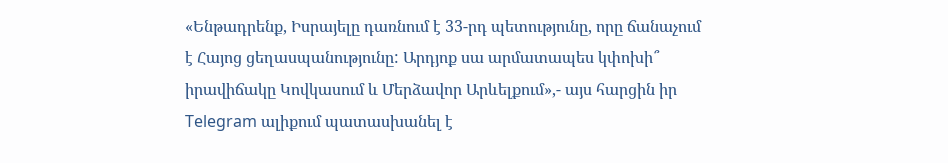«Ենթադրենք, Իսրայելը դառնում է 33-րդ պետությունը, որը ճանաչում է Հայոց ցեղասպանությունը: Արդյոք սա արմատապես կփոխի՞ իրավիճակը Կովկասում և Մերձավոր Արևելքում»,- այս հարցին իր Telegram ալիքում պատասխանել է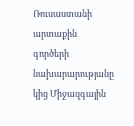Ռուսաստանի արտաքին գործերի նախարարությանը կից Միջազգային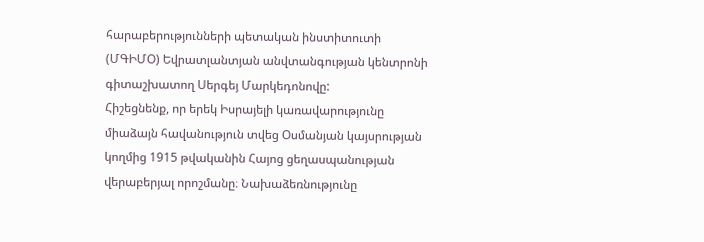հարաբերությունների պետական ինստիտուտի (ՄԳԻՄՕ) Եվրատլանտյան անվտանգության կենտրոնի գիտաշխատող Սերգեյ Մարկեդոնովը:
Հիշեցնենք, որ երեկ Իսրայելի կառավարությունը միաձայն հավանություն տվեց Օսմանյան կայսրության կողմից 1915 թվականին Հայոց ցեղասպանության վերաբերյալ որոշմանը։ Նախաձեռնությունը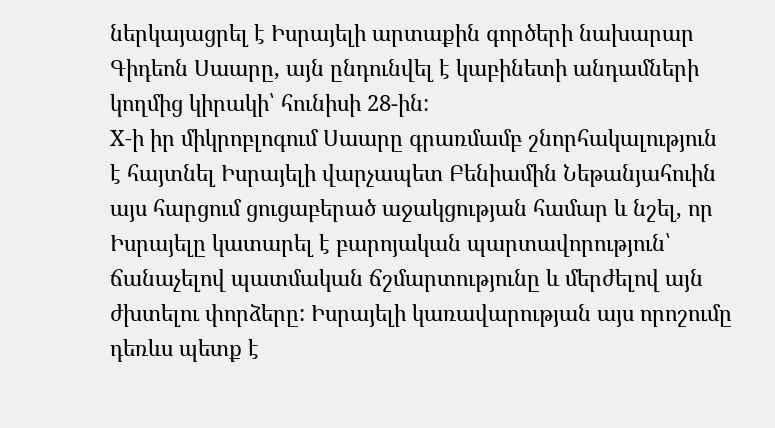ներկայացրել է Իսրայելի արտաքին գործերի նախարար Գիդեոն Սաարը, այն ընդունվել է կաբինետի անդամների կողմից կիրակի՝ հունիսի 28-ին:
X-ի իր միկրոբլոգում Սաարը գրառմամբ շնորհակալություն է հայտնել Իսրայելի վարչապետ Բենիամին Նեթանյահուին այս հարցում ցուցաբերած աջակցության համար և նշել, որ Իսրայելը կատարել է բարոյական պարտավորություն՝ ճանաչելով պատմական ճշմարտությունը և մերժելով այն ժխտելու փորձերը: Իսրայելի կառավարության այս որոշումը դեռևս պետք է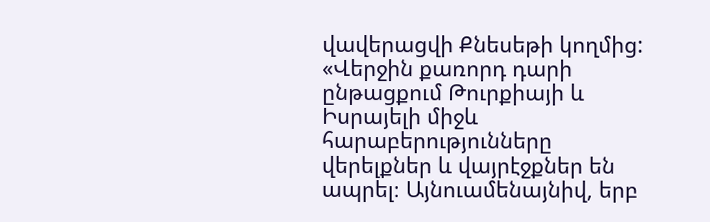վավերացվի Քնեսեթի կողմից:
«Վերջին քառորդ դարի ընթացքում Թուրքիայի և Իսրայելի միջև հարաբերությունները վերելքներ և վայրէջքներ են ապրել։ Այնուամենայնիվ, երբ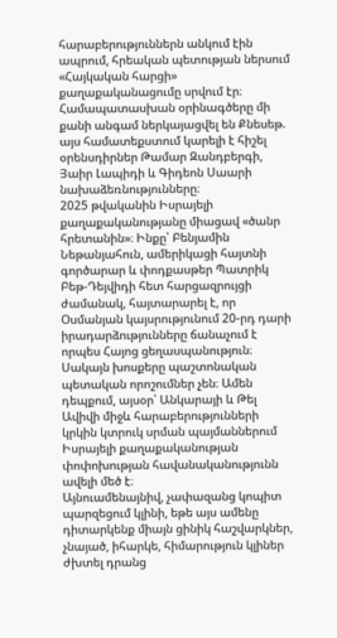հարաբերություններն անկում էին ապրում, հրեական պետության ներսում «Հայկական հարցի» քաղաքականացումը սրվում էր։ Համապատասխան օրինագծերը մի քանի անգամ ներկայացվել են Քնեսեթ. այս համատեքստում կարելի է հիշել օրենսդիրներ Թամար Զանդբերգի, Յաիր Լապիդի և Գիդեոն Սաարի նախաձեռնությունները։
2025 թվականին Իսրայելի քաղաքականությանը միացավ «ծանր հրետանին»։ Ինքը՝ Բենյամին Նեթանյահուն, ամերիկացի հայտնի գործարար և փոդքասթեր Պատրիկ Բեթ-Դեյվիդի հետ հարցազրույցի ժամանակ, հայտարարել է, որ Օսմանյան կայսրությունում 20-րդ դարի իրադարձությունները ճանաչում է որպես Հայոց ցեղասպանություն։ Սակայն խոսքերը պաշտոնական պետական որոշումներ չեն։ Ամեն դեպքում, այսօր՝ Անկարայի և Թել Ավիվի միջև հարաբերությունների կրկին կտրուկ սրման պայմաններում Իսրայելի քաղաքականության փոփոխության հավանականությունն ավելի մեծ է։
Այնուամենայնիվ, չափազանց կոպիտ պարզեցում կլինի, եթե այս ամենը դիտարկենք միայն ցինիկ հաշվարկներ, չնայած, իհարկե, հիմարություն կլիներ ժխտել դրանց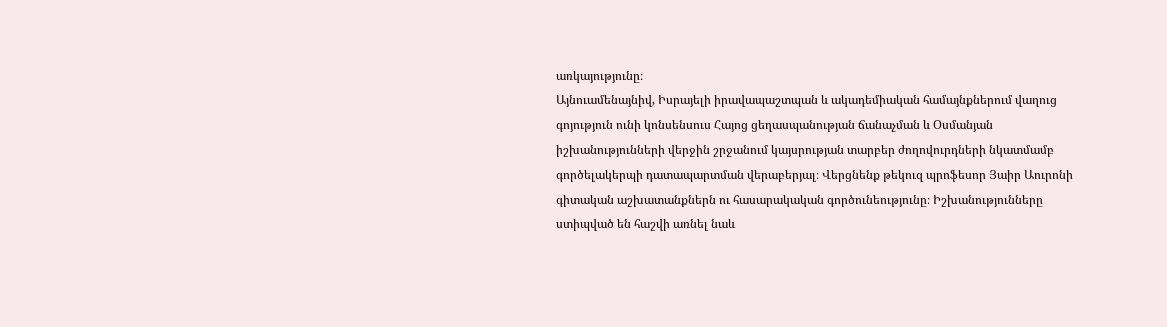առկայությունը։
Այնուամենայնիվ, Իսրայելի իրավապաշտպան և ակադեմիական համայնքներում վաղուց գոյություն ունի կոնսենսուս Հայոց ցեղասպանության ճանաչման և Օսմանյան իշխանությունների վերջին շրջանում կայսրության տարբեր ժողովուրդների նկատմամբ գործելակերպի դատապարտման վերաբերյալ։ Վերցնենք թեկուզ պրոֆեսոր Յաիր Աուրոնի գիտական աշխատանքներն ու հասարակական գործունեությունը։ Իշխանությունները ստիպված են հաշվի առնել նաև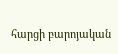հարցի բարոյական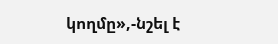կողմը»,-նշել է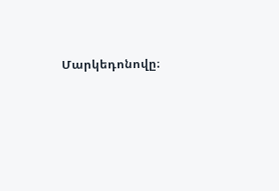Մարկեդոնովը։